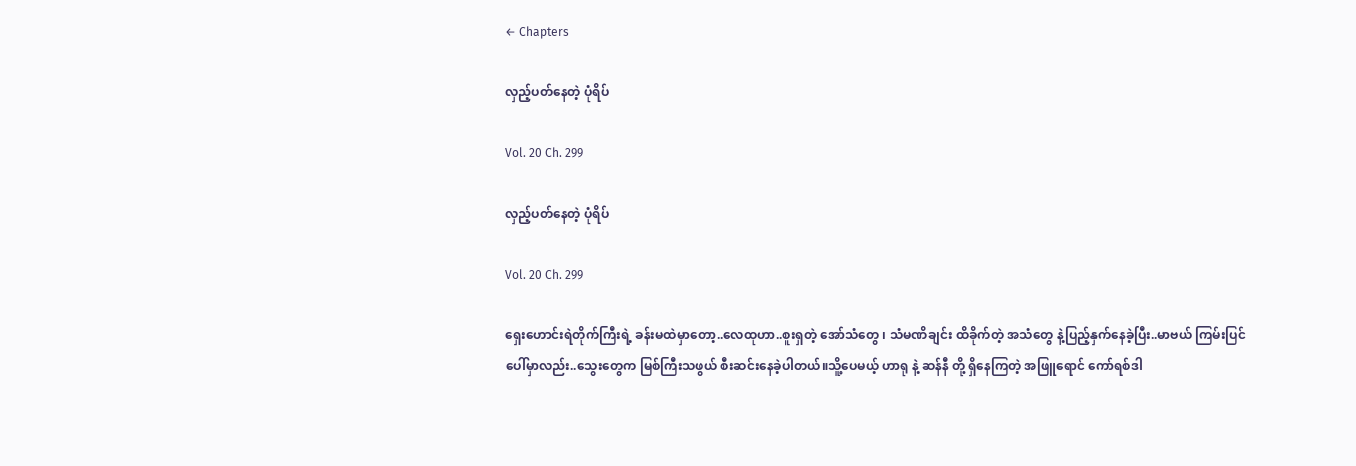← Chapters

လှည့်ပတ်နေတဲ့ ပုံရိပ်

Vol. 20 Ch. 299

လှည့်ပတ်နေတဲ့ ပုံရိပ်

Vol. 20 Ch. 299

ရှေးဟောင်းရဲတိုက်ကြီးရဲ့ ခန်းမထဲမှာတော့..လေထုဟာ..စူးရှတဲ့ အော်သံတွေ ၊ သံမဏိချင်း ထိခိုက်တဲ့ အသံတွေ နဲ့ပြည့်နှက်နေခဲ့ပြီး..မာဗယ် ကြမ်းပြင်ပေါ်မှာလည်း..သွေးတွေက မြစ်ကြီးသဖွယ် စီးဆင်းနေခဲ့ပါတယ်။သိူ့ပေမယ့် ဟာရု နဲ့ ဆန်နီ တို့ ရှိနေကြတဲ့ အဖြူရောင် ကော်ရစ်ဒါ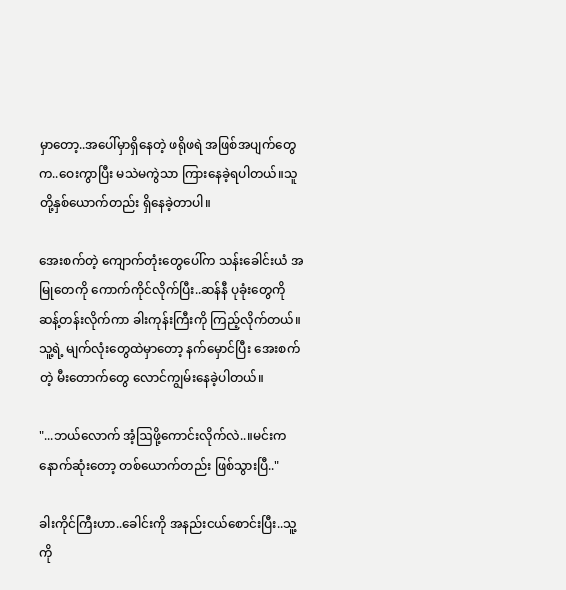မှာတော့..အပေါ်မှာရှိနေတဲ့ ဖရိုဖရဲ အဖြစ်အပျက်တွေက..ဝေးကွာပြီး မသဲမကွဲသာ ကြားနေခဲ့ရပါတယ်။သူတို့နှစ်ယောက်တည်း ရှိနေခဲ့တာပါ။

အေးစက်တဲ့ ကျောက်တုံးတွေပေါ်က သန်းခေါင်းယံ အမြုတေကို ကောက်ကိုင်လိုက်ပြီး..ဆန်နီ ပုခုံးတွေကို ဆန့်တန်းလိုက်ကာ ခါးကုန်းကြီးကို ကြည့်လိုက်တယ်။သူ့ရဲ့ မျက်လုံးတွေထဲမှာတော့ နက်မှောင်ပြီး အေးစက်တဲ့ မီးတောက်တွေ လောင်ကျွမ်းနေခဲ့ပါတယ်။

"...ဘယ်လောက် အံ့ဩဖို့ကောင်းလိုက်လဲ..။မင်းက နောက်ဆုံးတော့ တစ်ယောက်တည်း ဖြစ်သွားပြီ.."

ခါးကိုင်ကြီးဟာ..ခေါင်းကို အနည်းငယ်စောင်းပြီး..သူ့ကို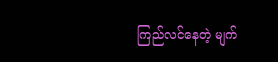ကြည်လင်နေတဲ့ မျက်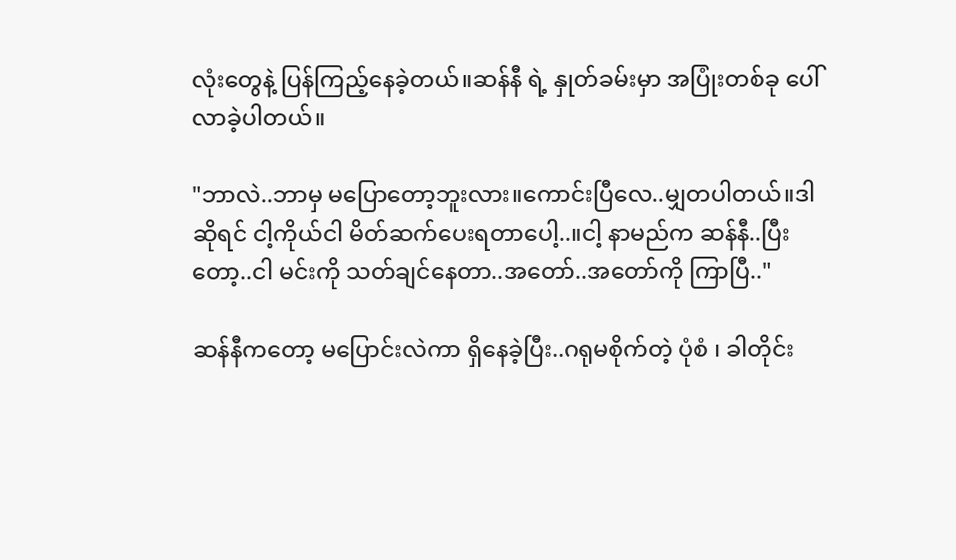လုံးတွေနဲ့ ပြန်ကြည့်နေခဲ့တယ်။ဆန်နီ ရဲ့ နှုတ်ခမ်းမှာ အပြုံးတစ်ခု ပေါ်လာခဲ့ပါတယ်။

"ဘာလဲ..ဘာမှ မပြောတော့ဘူးလား။ကောင်းပြီလေ..မျှတပါတယ်။ဒါဆိုရင် ငါ့ကိုယ်ငါ မိတ်ဆက်ပေးရတာပေါ့..။ငါ့ နာမည်က ဆန်နီ..ပြီးတော့..ငါ မင်းကို သတ်ချင်နေတာ..အတော်..အတော်ကို ကြာပြီ.."

ဆန်နီကတော့ မပြောင်းလဲကာ ရှိနေခဲ့ပြီး..ဂရုမစိုက်တဲ့ ပုံစံ ၊ ခါတိုင်း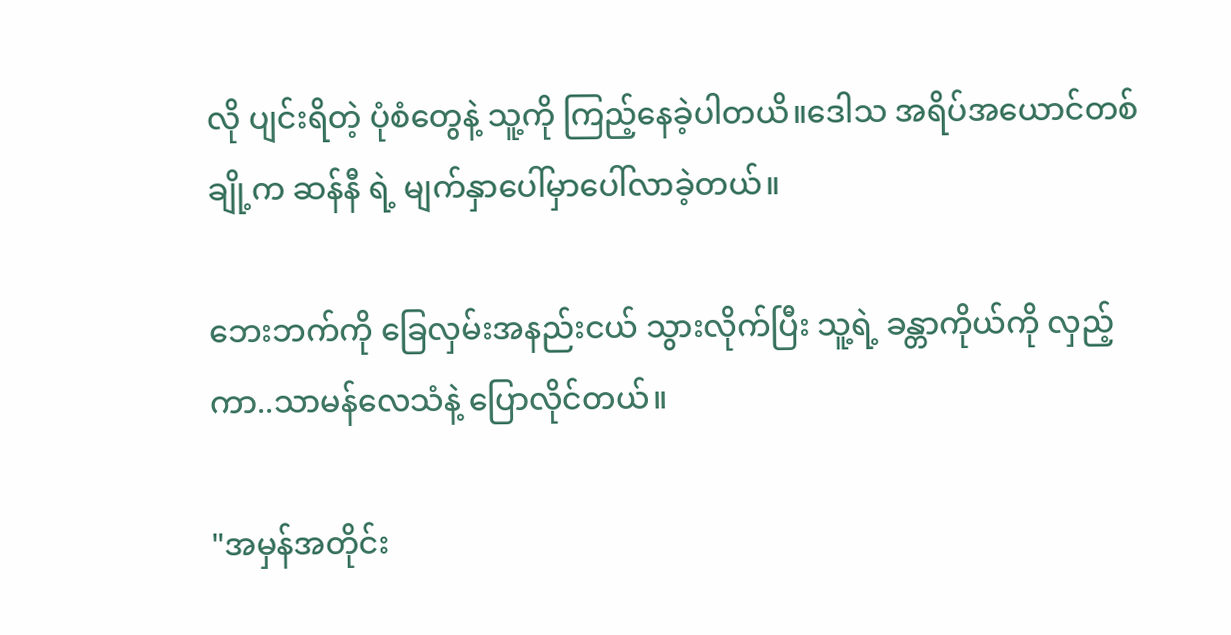လို ပျင်းရိတဲ့ ပုံစံတွေနဲ့ သူ့ကို ကြည့်နေခဲ့ပါတယိ။ဒေါသ အရိပ်အယောင်တစ်ချို့က ဆန်နီ ရဲ့ မျက်နှာပေါ်မှာပေါ်လာခဲ့တယ်။

ဘေးဘက်ကို ခြေလှမ်းအနည်းငယ် သွားလိုက်ပြီး သူ့ရဲ့ ခန္တာကိုယ်ကို လှည့်ကာ..သာမန်လေသံနဲ့ ပြောလိုင်တယ်။

"အမှန်အတိုင်း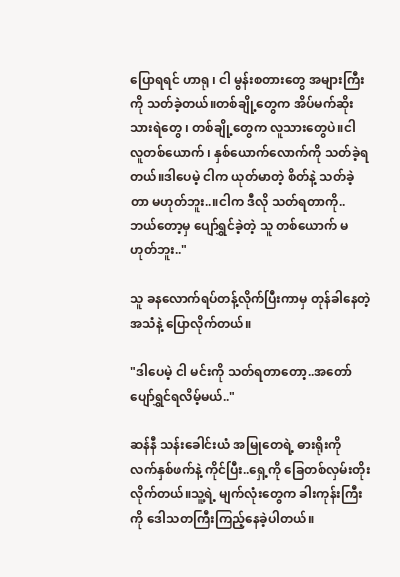ပြောရရင် ဟာရု ၊ ငါ မွန်းစတားတွေ အများကြီးကို သတ်ခဲ့တယ်။တစ်ချို့တွေက အိပ်မက်ဆိုး သားရဲတွေ ၊ တစ်ချို့တွေက လူသားတွေပဲ။ငါ လူတစ်ယောက် ၊ နှစ်ယောက်လောက်ကို သတ်ခဲ့ရတယ်။ဒါပေမဲ့ ငါက ယုတ်မာတဲ့ စိတ်နဲ့ သတ်ခဲ့တာ မဟုတ်ဘူး..။ငါက ဒီလို သတ်ရတာကို..ဘယ်တော့မှ ပျော်ရွှင်ခဲ့တဲ့ သူ တစ်ယောက် မဟုတ်ဘူး.."

သူ ခနလောက်ရပ်တန့်လိုက်ပြီးကာမှ တုန်ခါနေတဲ့ အသံနဲ့ ပြောလိုက်တယ်။

"ဒါပေမဲ့ ငါ မင်းကို သတ်ရတာတော့..အတော် ပျော်ရွှင်ရလိမ့်မယ်.."

ဆန်နီ သန်းခေါင်းယံ အမြုတေရဲ့ ဓားရိုးကို လက်နှစ်ဖက်နဲ့ ကိုင်ပြီး..ရှေ့ကို ခြေတစ်လှမ်းတိုးလိုက်တယ်။သူ့ရဲ့ မျက်လုံးတွေက ခါးကုန်းကြီးကို ဒေါသတကြီးကြည့်နေခဲ့ပါတယ်။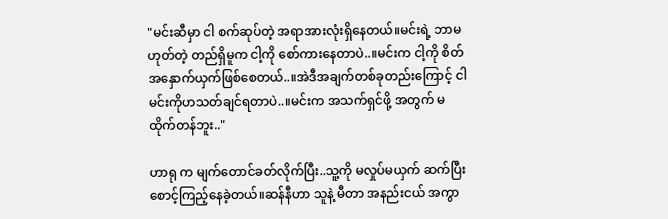"မင်းဆီမှာ ငါ စက်ဆုပ်တဲ့ အရာအားလုံးရှိနေတယ်။မင်းရဲ့ ဘာမဟုတ်တဲ့ တည်ရှိမူက ငါ့ကို စော်ကားနေတာပဲ..။မင်းက ငါ့ကို စိတ်အနှောက်ယှက်ဖြစ်စေတယ်..။အဲဒီအချက်တစ်ခုတည်းကြောင့် ငါမင်းကိုဟသတ်ချင်ရတာပဲ..။မင်းက အသက်ရှင်ဖို့ အတွက် မထိုက်တန်ဘူး.."

ဟာရု က မျက်တောင်ခတ်လိုက်ပြီး..သူ့ကို မလှုပ်မယှက် ဆက်ပြီး စောင့်ကြည့်နေခဲ့တယ်။ဆန်နီဟာ သူနဲ့ မီတာ အနည်းငယ် အကွာ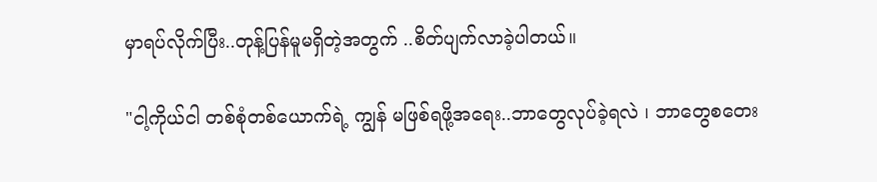မှာရပ်လိုက်ပြီး..တုန့်ပြန်မူမရှိတဲ့အတွက် ..စိတ်ပျက်လာခဲ့ပါတယ်။

"ငါ့ကိုယ်ငါ တစ်စုံတစ်ယောက်ရဲ့ ကျွန် မဖြစ်ရဖို့အရေး..ဘာတွေလုပ်ခဲ့ရလဲ ၊ ဘာတွေစတေး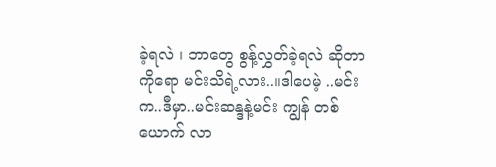ခဲ့ရလဲ ၊ ဘာတွေ စွန့်လွှတ်ခဲ့ရလဲ ဆိုတာကိုရော မင်းသိရဲ့လား..။ဒါပေမဲ့ ..မင်းက..ဒီမှာ..မင်းဆန္ဒနဲ့မင်း ကျွန် တစ်ယောက် လာ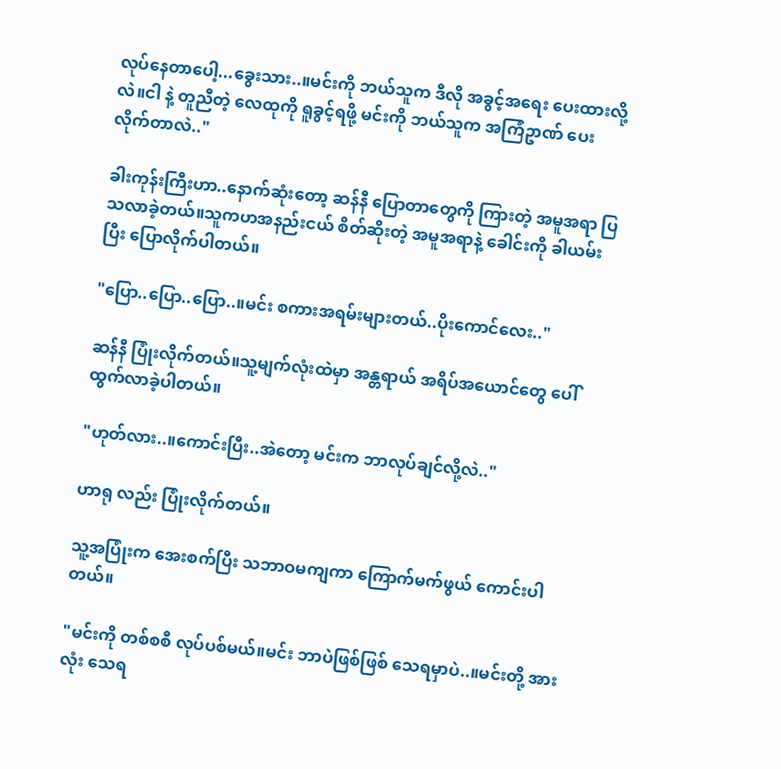လုပ်နေတာပေါ့...ခွေးသား..။မင်းကို ဘယ်သူက ဒီလို အခွင့်အရေး ပေးထားလို့လဲ။ငါ နဲ့ တူညီတဲ့ လေထုကို ရူခွင့်ရဖို့ မင်းကို ဘယ်သူက အကြံဥာဏ် ပေးလိုက်တာလဲ.."

ခါးကုန်းကြီးဟာ..နောက်ဆုံးတော့ ဆန်နီ ပြောတာတွေကို ကြားတဲ့ အမူအရာ ပြသလာခဲ့တယ်။သူကဟအနည်းငယ် စိတ်ဆိုးတဲ့ အမူအရာနဲ့ ခေါင်းကို ခါယမ်းပြီး ပြောလိုက်ပါတယ်။

"ပြော..ပြော..ပြော..။မင်း စကားအရမ်းများတယ်..ပိုးကောင်လေး.."

ဆန်နီ ပြုံးလိုက်တယ်။သူ့မျက်လုံးထဲမှာ အန္တရာယ် အရိပ်အယောင်တွေ ပေါ်ထွက်လာခဲ့ပါတယ်။

"ဟုတ်လား..။ကောင်းပြီး..အဲတော့ မင်းက ဘာလုပ်ချင်လို့လဲ.."

ဟာရု လည်း ပြုံးလိုက်တယ်။

သူ့အပြုံးက အေးစက်ပြီး သဘာဝမကျကာ ကြောက်မက်ဖွယ် ကောင်းပါတယ်။

"မင်းကို တစ်စစီ လုပ်ပစ်မယ်။မင်း ဘာပဲဖြစ်ဖြစ် သေရမှာပဲ..။မင်းတို့ အားလုံး သေရ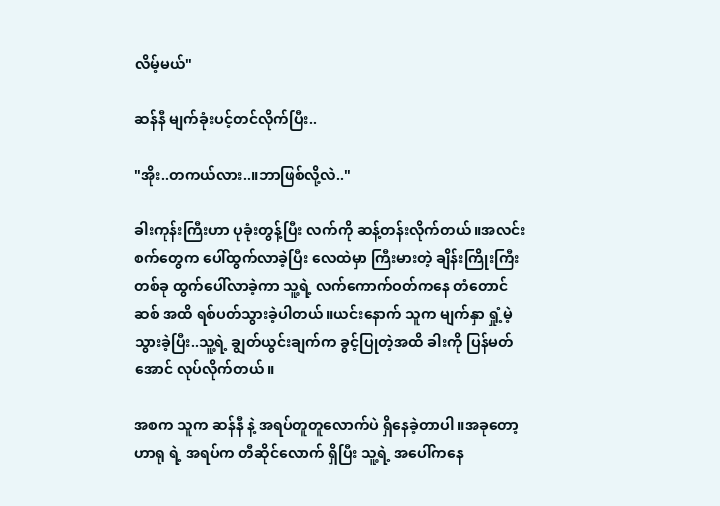လိမ့်မယ်"

ဆန်နီ မျက်ခုံးပင့်တင်လိုက်ပြီး..

"အိုး..တကယ်လား..။ဘာဖြစ်လို့လဲ.."

ခါးကုန်းကြီးဟာ ပုခုံးတွန့်ပြီး လက်ကို ဆန့်တန်းလိုက်တယ်။အလင်းစက်တွေက ပေါ်ထွက်လာခဲ့ပြီး လေထဲမှာ ကြီးမားတဲ့ ချိန်းကြိုးကြီးတစ်ခု ထွက်ပေါ်လာခဲ့ကာ သူ့ရဲ့ လက်ကောက်ဝတ်ကနေ တံတောင်ဆစ် အထိ ရစ်ပတ်သွားခဲ့ပါတယ်။ယင်းနောက် သူက မျက်နှာ ရှုံ့မဲ့သွားခဲ့ပြီး..သူ့ရဲ့ ချွတ်ယွင်းချက်က ခွင့်ပြုတဲ့အထိ ခါးကို ပြန်မတ်အောင် လုပ်လိုက်တယ်။

အစက သူက ဆန်နီ နဲ့ အရပ်တူတူလောက်ပဲ ရှိနေခဲ့တာပါ။အခုတော့ ဟာရု ရဲ့ အရပ်က တီဆိုင်လောက် ရှိပြီး သူ့ရဲ့ အပေါ်ကနေ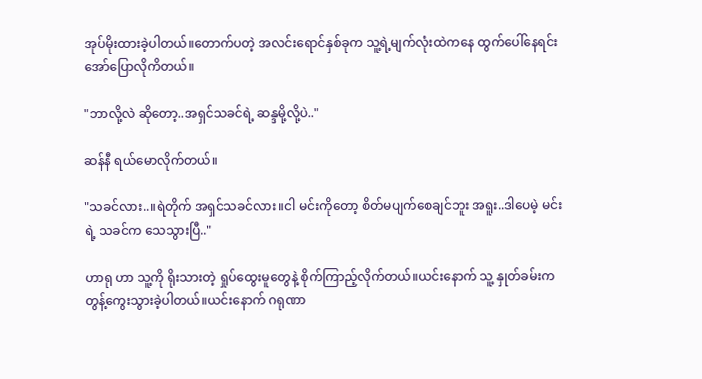အုပ်မိုးထားခဲ့ပါတယ်။တောက်ပတဲ့ အလင်းရောင်နှစ်ခုက သူ့ရဲ့မျက်လုံးထဲကနေ ထွက်ပေါ်နေရင်း အော်ပြောလိုကိတယ်။

"ဘာလို့လဲ ဆိုတော့..အရှင်သခင်ရဲ့ ဆန္ဒမို့လို့ပဲ.."

ဆန်နီ ရယ်မောလိုက်တယ်။

"သခင်လား..။ရဲတိုက် အရှင်သခင်လား။ငါ မင်းကိုတော့ စိတ်မပျက်စေချင်ဘူး အရူး..ဒါပေမဲ့ မင်းရဲ့ သခင်က သေသွားပြီ.."

ဟာရု ဟာ သူ့ကို ရိုးသားတဲ့ ရှုပ်ထွေးမူတွေနဲ့ စိုက်ကြာည့်လိုက်တယ်။ယင်းနောက် သူ့ နှုတ်ခမ်းက တွန့်ကွေးသွားခဲ့ပါတယ်။ယင်းနောက် ဂရုဏာ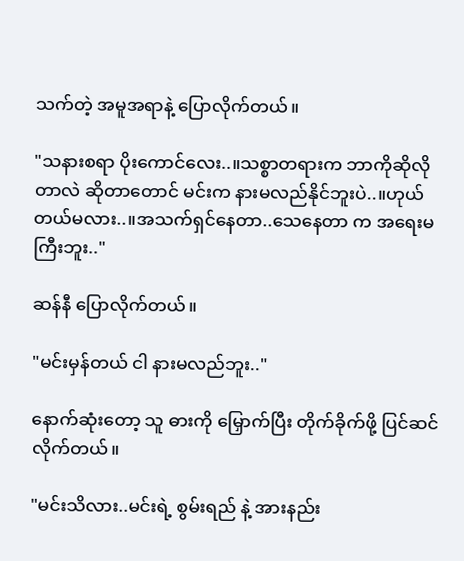သက်တဲ့ အမူအရာနဲ့ ပြောလိုက်တယ်။

"သနားစရာ ပိုးကောင်လေး..။သစ္စာတရားက ဘာကိုဆိုလိုတာလဲ ဆိုတာတောင် မင်းက နားမလည်နိုင်ဘူးပဲ..။ဟုယ်တယ်မလား..။အသက်ရှင်နေတာ..သေနေတာ က အရေးမကြီးဘူး.."

ဆန်နီ ပြောလိုက်တယ်။

"မင်းမှန်တယ် ငါ နားမလည်ဘူး.."

နောက်ဆုံးတော့ သူ ဓားကို မြှောက်ပြီး တိုက်ခိုက်ဖို့ ပြင်ဆင်လိုက်တယ်။

"မင်းသိလား..မင်းရဲ့ စွမ်းရည် နဲ့ အားနည်း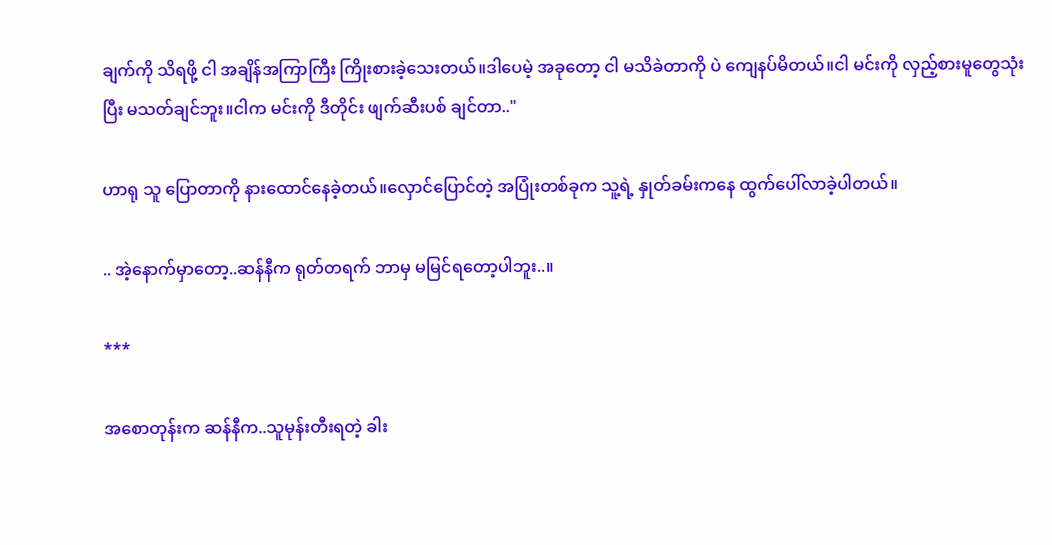ချက်ကို သိရဖို့ ငါ အချိန်အကြာကြီး ကြိုးစားခဲ့သေးတယ်။ဒါပေမဲ့ အခုတော့ ငါ မသိခဲတာကို ပဲ ကျေနပ်မိတယ်။ငါ မင်းကို လှည့်စားမူတွေသုံးပြီး မသတ်ချင်ဘူး။ငါက မင်းကို ဒီတိုင်း ဖျက်ဆီးပစ် ချင်တာ.."

ဟာရု သူ ပြောတာကို နားထောင်နေခဲ့တယ်။လှောင်ပြောင်တဲ့ အပြုံးတစ်ခုက သူ့ရဲ့ နှုတ်ခမ်းကနေ ထွက်ပေါ်လာခဲ့ပါတယ်။

.. အဲ့နောက်မှာတော့..ဆန်နီက ရုတ်တရက် ဘာမှ မမြင်ရတော့ပါဘူး..။

***

အစောတုန်းက ဆန်နီက..သူမုန်းတီးရတဲ့ ခါး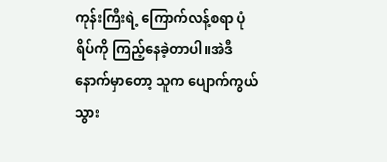ကုန်းကြီးရဲ့ ကြောက်လန့်စရာ ပုံရိပ်ကို ကြည့်နေခဲ့တာပါ။အဲဒီနောက်မှာတော့ သူက ပျောက်ကွယ်သွား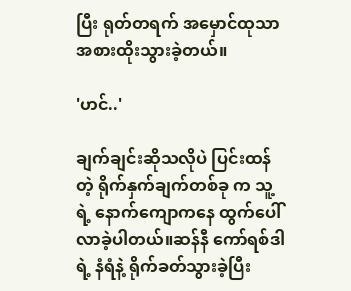ပြီး ရုတ်တရက် အမှောင်ထုသာ အစားထိုးသွားခဲ့တယ်။

'ဟင်..'

ချက်ချင်းဆိုသလိုပဲ ပြင်းထန်တဲ့ ရိုက်နှက်ချက်တစ်ခု က သူ့ရဲ့ နောက်ကျောကနေ ထွက်ပေါ်လာခဲ့ပါတယ်။ဆန်နီ ကော်ရစ်ဒါရဲ့ နံရံနဲ့ ရိုက်ခတ်သွားခဲ့ပြီး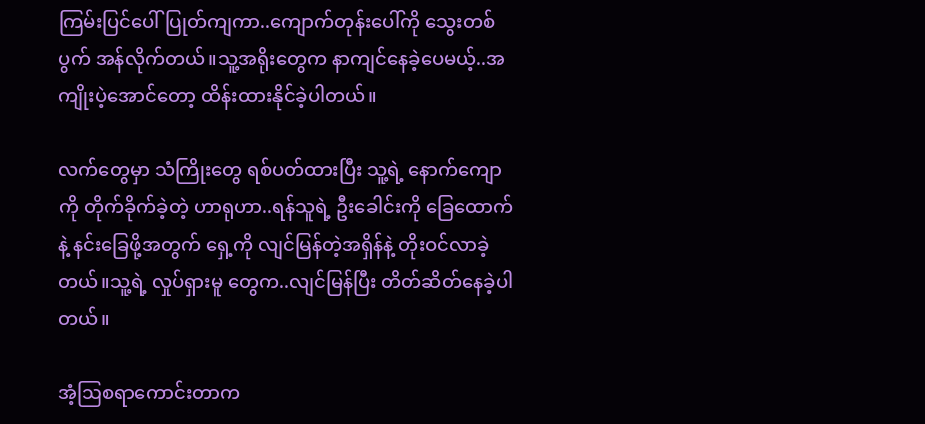ကြမ်းပြင်ပေါ်ပြုတ်ကျကာ..ကျောက်တုန်းပေါ်ကို သွေးတစ်ပွက် အန်လိုက်တယ်။သူ့အရိုးတွေက နာကျင်နေခဲ့ပေမယ့်..အကျိုးပဲ့အောင်တော့ ထိန်းထားနိုင်ခဲ့ပါတယ်။

လက်တွေမှာ သံကြိုးတွေ ရစ်ပတ်ထားပြီး သူ့ရဲ့ နောက်ကျောကို တိုက်ခိုက်ခဲ့တဲ့ ဟာရုဟာ..ရန်သူရဲ့ ဦးခေါင်းကို ခြေထောက်နဲ့ နင်းခြေဖို့အတွက် ရှေ့ကို လျင်မြန်တဲ့အရှိန်နဲ့ တိုးဝင်လာခဲ့တယ်။သူ့ရဲ့ လှုပ်ရှားမူ တွေက..လျင်မြန်ပြီး တိတ်ဆိတ်နေခဲ့ပါတယ်။

အံ့ဩစရာကောင်းတာက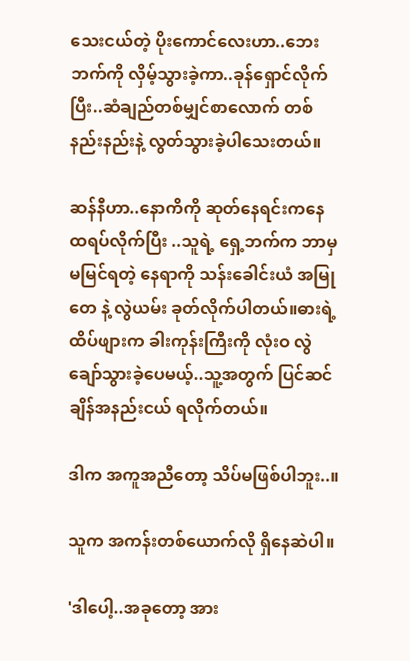သေးငယ်တဲ့ ပိုးကောင်လေးဟာ..ဘေးဘက်ကို လှိမ့်သွားခဲ့ကာ..ခုန်ရှောင်လိုက်ပြီး..ဆံချည်တစ်မျှင်စာလောက် တစ်နည်းနည်းနဲ့ လွတ်သွားခဲ့ပါသေးတယ်။

ဆန်နီဟာ..နောကိကို ဆုတ်နေရင်းကနေ ထရပ်လိုက်ပြီး ..သူရဲ့ ရှေ့ဘက်က ဘာမှမမြင်ရတဲ့ နေရာကို သန်းခေါင်းယံ အမြုတေ နဲ့ လွဲယမ်း ခုတ်လိုက်ပါတယ်။ဓားရဲ့ ထိပ်ဖျားက ခါးကုန်းကြီးကို လုံးဝ လွဲချော်သွားခဲ့ပေမယ့်..သူ့အတွက် ပြင်ဆင်ချိန်အနည်းငယ် ရလိုက်တယ်။

ဒါက အကူအညီတော့ သိပ်မဖြစ်ပါဘူး..။

သူက အကန်းတစ်ယောက်လို ရှိနေဆဲပါ။

'ဒါပေါ့..အခုတော့ အား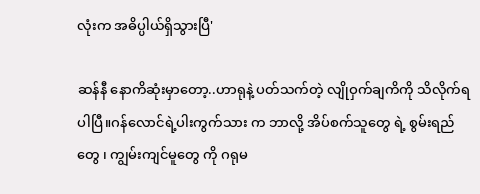လုံးက အဓိပ္ပါယ်ရှိသွားပြီ'

ဆန်နီ နောကိဆုံးမှာတော့..ဟာရုနဲ့ ပတ်သက်တဲ့ လျိုဝှက်ချကိကို သိလိုက်ရပါပြီ။ဂန်လောင်ရဲ့ပါးကွက်သား က ဘာလို့ အိပ်စက်သူတွေ ရဲ့ စွမ်းရည်တွေ ၊ ကျွမ်းကျင်မူတွေ ကို ဂရုမ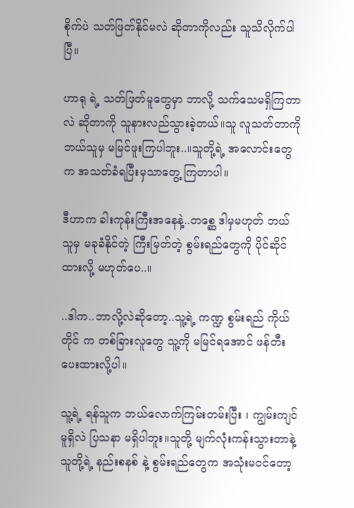စိုက်ပဲ သတ်ဖြတ်နိုင်မလဲ ဆိုတာကိုလည်း သူသိလိုက်ပါပြီ။

ဟာရု ရဲ့ သတ်ဖြတ်မူတွေမှာ ဘာလို့ သက်သေမရှိကြတာလဲ ဆိုတာကို သူနားလည်သွားခဲ့တယ်။သူ လူသတ်တာကို ဘယ်သူမှ မမြင်ဖူးကြပါဘူး..။သူတို့ရဲ့ အလောင်းတွေက အသတ်ခံရပြီးမှသာတွေ့ ကြတာပါ။

ဒီဟာက ခါးကုန်းကြီးအနေနဲ့..တစ္ဆေ ဒါမှမဟုတ် ဘယ်သူမှ မခုခံနိုင်တဲ့ ကြီးမြတ်တဲ့ စွမ်းရည်တွေကို ပိုင်ဆိုင်ထားလို့ မဟုတ်ပေ..။

..ဒါက..ဘာလို့လဲဆိုတော့..သူ့ရဲ့ ကဏ္ဍ စွမ်းရည် ကိုယ်တိုင် က တစ်ခြားလူတွေ သူ့ကို မမြင်ရအောင် ဖန်တီး ပေးထားလို့ပါ။

သူ့ရဲ့ ရန်သူက ဘယ်လောက်ကြမ်းတမ်းပြီး ၊ ကျွမ်းကျင်မူရှိလဲ ပြသနာ မရှိပါဘူး။သူတို့ မျက်လုံးကန်းသွားတာနဲ့ သူတို့ရဲ့ နည်းစနစ် နဲ့ စွမ်းရည်တွေက အသုံးမဝင်တော့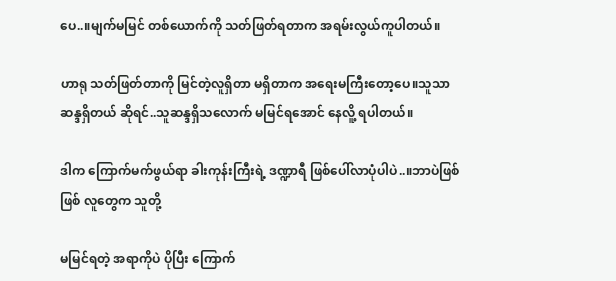ပေ..။မျက်မမြင် တစ်ယောက်ကို သတ်ဖြတ်ရတာက အရမ်းလွယ်ကူပါတယ်။

ဟာရု သတ်ဖြတ်တာကို မြင်တဲ့လူရှိတာ မရှိတာက အရေးမကြီးတော့ပေ။သူသာ ဆန္ဒရှိတယ် ဆိုရင်..သူဆန္ဒရှိသလောက် မမြင်ရအောင် နေလိူ့ ရပါတယ်။

ဒါက ကြောက်မက်ဖွယ်ရာ ခါးကုန်းကြီးရဲ့ ဒဏ္ဍာရီ ဖြစ်ပေါ်လာပုံပါပဲ..။ဘာပဲဖြစ်ဖြစ် လူတွေက သူတို့

မမြင်ရတဲ့ အရာကိုပဲ ပိုပြီး ကြောက်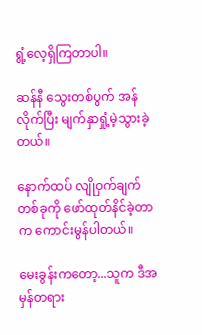ရွံ့လေ့ရှိကြတာပါ။

ဆန်နီ သွေးတစ်ပွက် အန်လိုက်ပြီး မျက်နှာရှုံ့မဲ့သွားခဲ့တယ်။

နောက်ထပ် လျိုဝှက်ချက် တစ်ခုကို ဖော်ထုတ်နိင်ခဲ့တာက ကောင်းမွန်ပါတယ်။

မေးခွန်းကတော့...သူက ဒီအမှန်တရား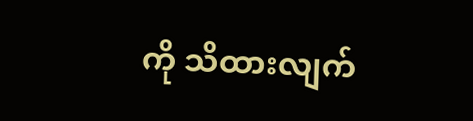ကို သိထားလျက်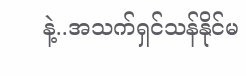နဲ့..အသက်ရှင်သန်နိုင်မ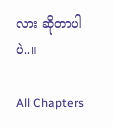လား ဆိုတာပါပဲ..။

All Chapters